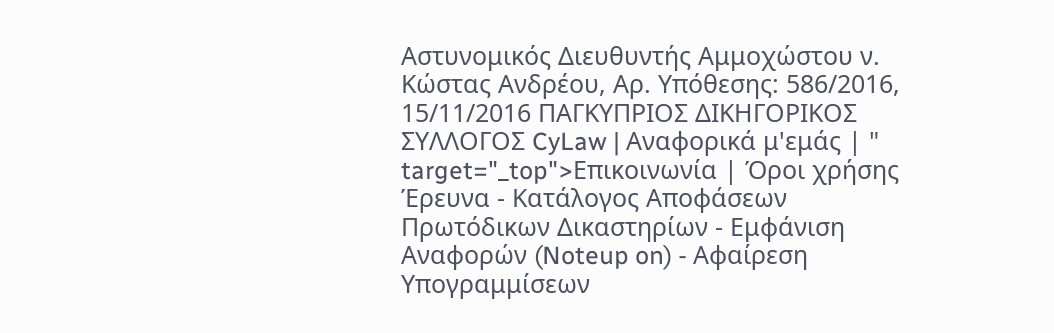Αστυνομικός Διευθυντής Αμμοχώστου ν. Kώστας Ανδρέου, Αρ. Υπόθεσης: 586/2016, 15/11/2016 ΠΑΓΚΥΠΡΙΟΣ ΔΙΚΗΓΟΡΙΚΟΣ ΣΥΛΛΟΓΟΣ CyLaw | Αναφορικά μ'εμάς | " target="_top">Επικοινωνία | Όροι χρήσης Έρευνα - Κατάλογος Αποφάσεων Πρωτόδικων Δικαστηρίων - Εμφάνιση Αναφορών (Noteup on) - Αφαίρεση Υπογραμμίσεων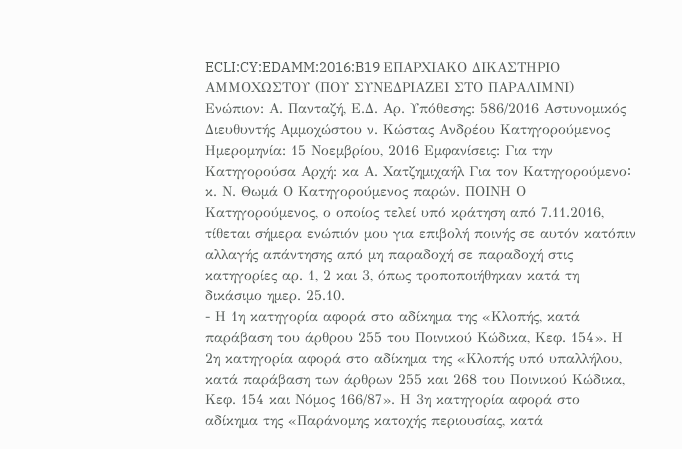ECLI:CY:EDAMM:2016:B19 EΠΑΡΧΙΑΚΟ ΔΙΚΑΣΤΗΡΙΟ AΜΜΟΧΩΣΤΟΥ (ΠΟΥ ΣΥΝΕΔΡΙΑΖΕΙ ΣΤΟ ΠΑΡΑΛΙΜΝΙ) Ενώπιον: Α. Πανταζή, Ε.Δ. Αρ. Υπόθεσης: 586/2016 Αστυνομικός Διευθυντής Αμμοχώστου ν. Kώστας Ανδρέου Κατηγορούμενος Ημερομηνία: 15 Νοεμβρίου, 2016 Εμφανίσεις: Για την Κατηγορούσα Αρχή: κα Α. Χατζημιχαήλ Για τον Κατηγορούμενο꞉ κ. Ν. Θωμά Ο Κατηγορούμενος παρών. ΠΟΙΝΗ Ο Κατηγορούμενος, ο οποίος τελεί υπό κράτηση από 7.11.2016, τίθεται σήμερα ενώπιόν μου για επιβολή ποινής σε αυτόν κατόπιν αλλαγής απάντησης από μη παραδοχή σε παραδοχή στις κατηγορίες αρ. 1, 2 και 3, όπως τροποποιήθηκαν κατά τη δικάσιμο ημερ. 25.10.
- Η 1η κατηγορία αφορά στο αδίκημα της «Κλοπής, κατά παράβαση του άρθρου 255 του Ποινικού Κώδικα, Κεφ. 154». Η 2η κατηγορία αφορά στο αδίκημα της «Κλοπής υπό υπαλλήλου, κατά παράβαση των άρθρων 255 και 268 του Ποινικού Κώδικα, Κεφ. 154 και Νόμος 166/87». Η 3η κατηγορία αφορά στο αδίκημα της «Παράνομης κατοχής περιουσίας, κατά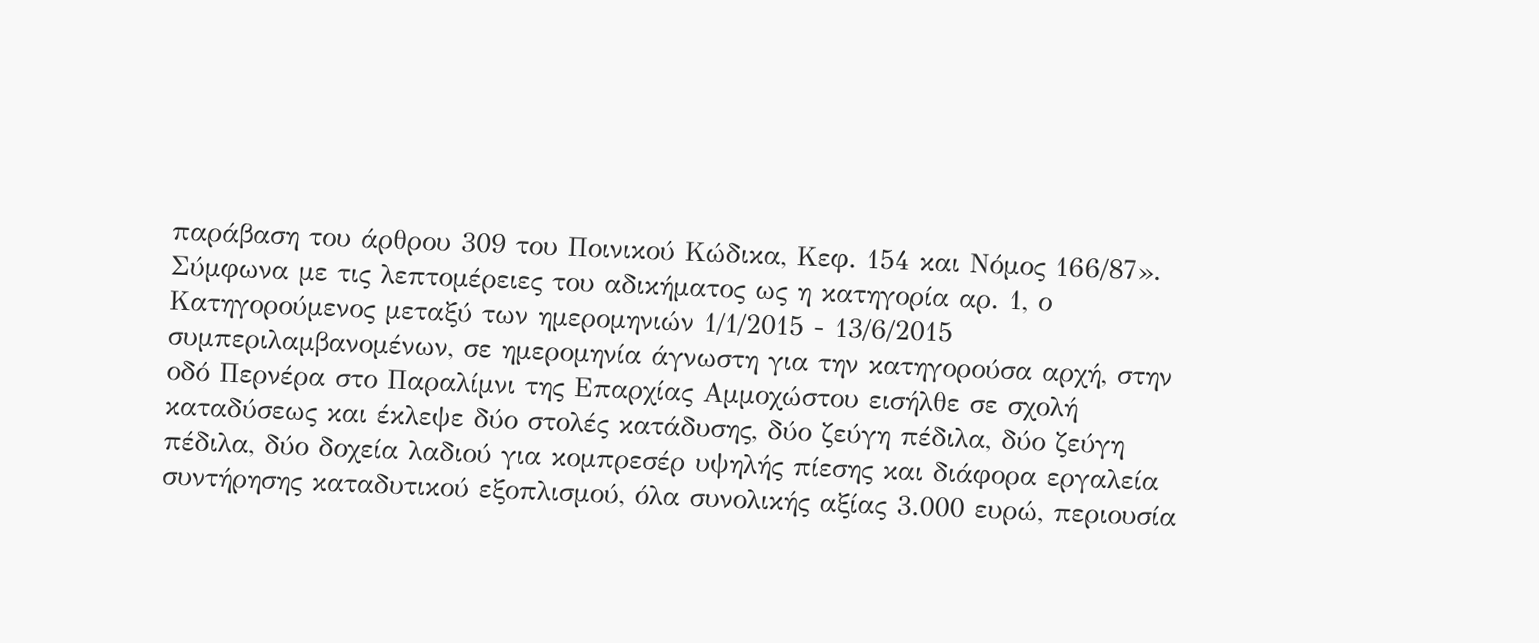παράβαση του άρθρου 309 του Ποινικού Κώδικα, Κεφ. 154 και Νόμος 166/87». Σύμφωνα με τις λεπτομέρειες του αδικήματος ως η κατηγορία αρ. 1, ο Κατηγορούμενος μεταξύ των ημερομηνιών 1/1/2015 - 13/6/2015 συμπεριλαμβανομένων, σε ημερομηνία άγνωστη για την κατηγορούσα αρχή, στην οδό Περνέρα στο Παραλίμνι της Επαρχίας Αμμοχώστου εισήλθε σε σχολή καταδύσεως και έκλεψε δύο στολές κατάδυσης, δύο ζεύγη πέδιλα, δύο ζεύγη πέδιλα, δύο δοχεία λαδιού για κομπρεσέρ υψηλής πίεσης και διάφορα εργαλεία συντήρησης καταδυτικού εξοπλισμού, όλα συνολικής αξίας 3.000 ευρώ, περιουσία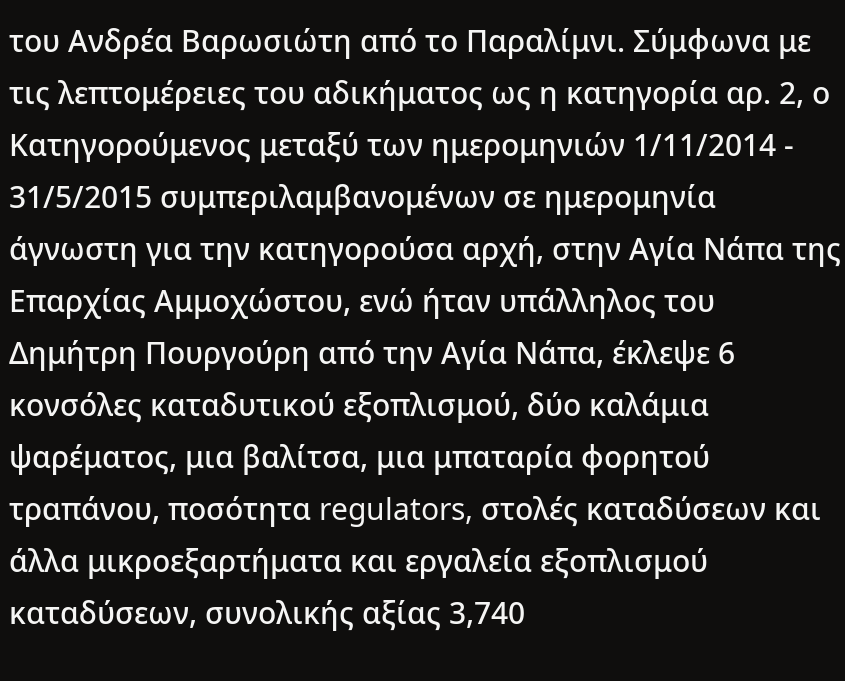του Ανδρέα Βαρωσιώτη από το Παραλίμνι. Σύμφωνα με τις λεπτομέρειες του αδικήματος ως η κατηγορία αρ. 2, ο Κατηγορούμενος μεταξύ των ημερομηνιών 1/11/2014 - 31/5/2015 συμπεριλαμβανομένων σε ημερομηνία άγνωστη για την κατηγορούσα αρχή, στην Αγία Νάπα της Επαρχίας Αμμοχώστου, ενώ ήταν υπάλληλος του Δημήτρη Πουργούρη από την Αγία Νάπα, έκλεψε 6 κονσόλες καταδυτικού εξοπλισμού, δύο καλάμια ψαρέματος, μια βαλίτσα, μια μπαταρία φορητού τραπάνου, ποσότητα regulators, στολές καταδύσεων και άλλα μικροεξαρτήματα και εργαλεία εξοπλισμού καταδύσεων, συνολικής αξίας 3,740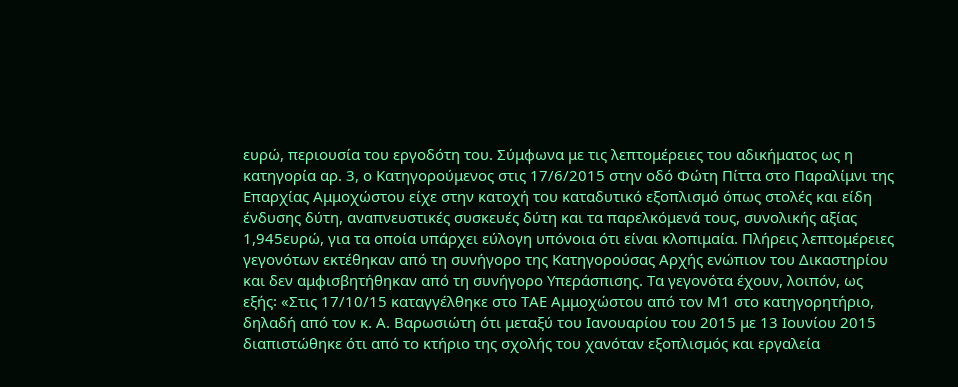ευρώ, περιουσία του εργοδότη του. Σύμφωνα με τις λεπτομέρειες του αδικήματος ως η κατηγορία αρ. 3, ο Κατηγορούμενος στις 17/6/2015 στην οδό Φώτη Πίττα στο Παραλίμνι της Επαρχίας Αμμοχώστου είχε στην κατοχή του καταδυτικό εξοπλισμό όπως στολές και είδη ένδυσης δύτη, αναπνευστικές συσκευές δύτη και τα παρελκόμενά τους, συνολικής αξίας 1,945ευρώ, για τα οποία υπάρχει εύλογη υπόνοια ότι είναι κλοπιμαία. Πλήρεις λεπτομέρειες γεγονότων εκτέθηκαν από τη συνήγορο της Κατηγορούσας Αρχής ενώπιον του Δικαστηρίου και δεν αμφισβητήθηκαν από τη συνήγορο Υπεράσπισης. Τα γεγονότα έχουν, λοιπόν, ως εξής꞉ «Στις 17/10/15 καταγγέλθηκε στο ΤΑΕ Αμμοχώστου από τον Μ1 στο κατηγορητήριο, δηλαδή από τον κ. Α. Βαρωσιώτη ότι μεταξύ του Ιανουαρίου του 2015 με 13 Ιουνίου 2015 διαπιστώθηκε ότι από το κτήριο της σχολής του χανόταν εξοπλισμός και εργαλεία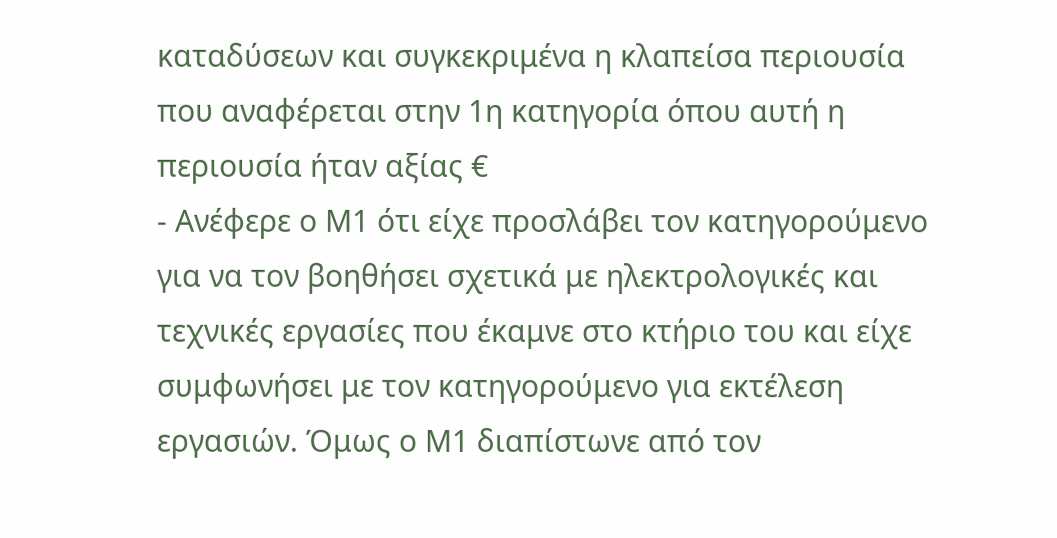καταδύσεων και συγκεκριμένα η κλαπείσα περιουσία που αναφέρεται στην 1η κατηγορία όπου αυτή η περιουσία ήταν αξίας €
- Ανέφερε ο Μ1 ότι είχε προσλάβει τον κατηγορούμενο για να τον βοηθήσει σχετικά με ηλεκτρολογικές και τεχνικές εργασίες που έκαμνε στο κτήριο του και είχε συμφωνήσει με τον κατηγορούμενο για εκτέλεση εργασιών. Όμως ο Μ1 διαπίστωνε από τον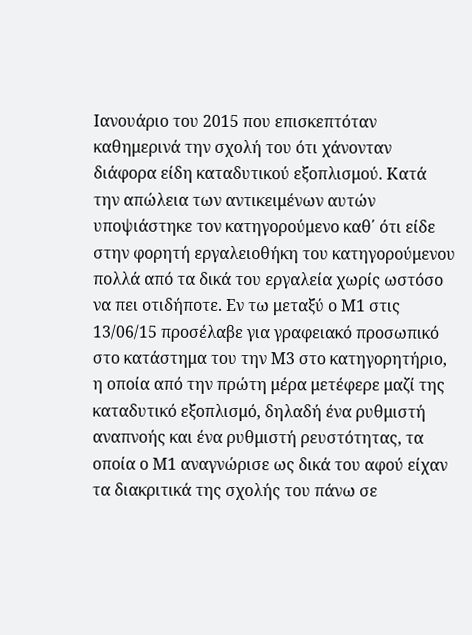Ιανουάριο του 2015 που επισκεπτόταν καθημερινά την σχολή του ότι χάνονταν διάφορα είδη καταδυτικού εξοπλισμού. Κατά την απώλεια των αντικειμένων αυτών υποψιάστηκε τον κατηγορούμενο καθ΄ ότι είδε στην φορητή εργαλειοθήκη του κατηγορούμενου πολλά από τα δικά του εργαλεία χωρίς ωστόσο να πει οτιδήποτε. Εν τω μεταξύ ο Μ1 στις 13/06/15 προσέλαβε για γραφειακό προσωπικό στο κατάστημα του την Μ3 στο κατηγορητήριο, η οποία από την πρώτη μέρα μετέφερε μαζί της καταδυτικό εξοπλισμό, δηλαδή ένα ρυθμιστή αναπνοής και ένα ρυθμιστή ρευστότητας, τα οποία ο Μ1 αναγνώρισε ως δικά του αφού είχαν τα διακριτικά της σχολής του πάνω σε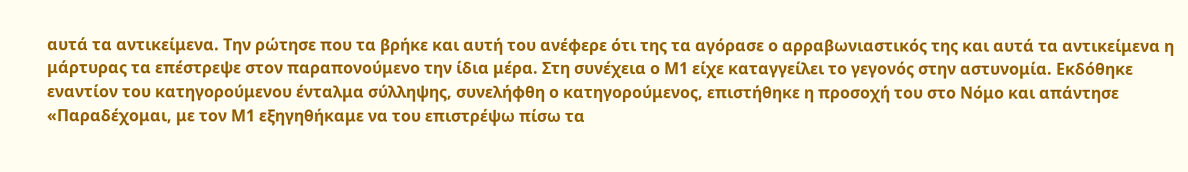αυτά τα αντικείμενα. Την ρώτησε που τα βρήκε και αυτή του ανέφερε ότι της τα αγόρασε ο αρραβωνιαστικός της και αυτά τα αντικείμενα η μάρτυρας τα επέστρεψε στον παραπονούμενο την ίδια μέρα. Στη συνέχεια ο Μ1 είχε καταγγείλει το γεγονός στην αστυνομία. Εκδόθηκε εναντίον του κατηγορούμενου ένταλμα σύλληψης, συνελήφθη ο κατηγορούμενος, επιστήθηκε η προσοχή του στο Νόμο και απάντησε «Παραδέχομαι, με τον Μ1 εξηγηθήκαμε να του επιστρέψω πίσω τα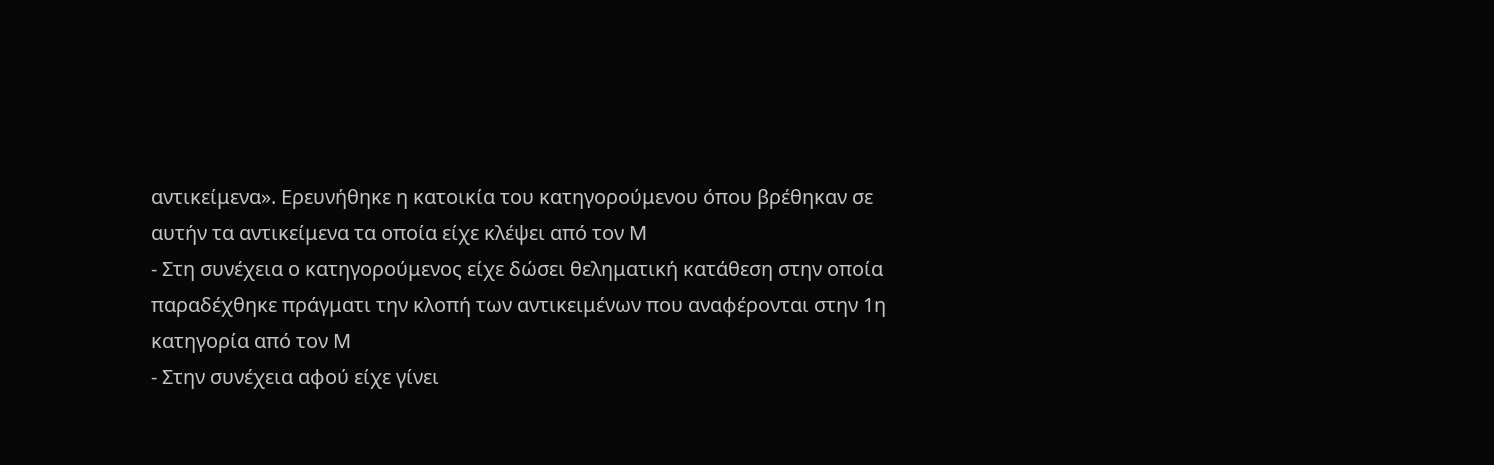αντικείμενα». Ερευνήθηκε η κατοικία του κατηγορούμενου όπου βρέθηκαν σε αυτήν τα αντικείμενα τα οποία είχε κλέψει από τον Μ
- Στη συνέχεια ο κατηγορούμενος είχε δώσει θεληματική κατάθεση στην οποία παραδέχθηκε πράγματι την κλοπή των αντικειμένων που αναφέρονται στην 1η κατηγορία από τον Μ
- Στην συνέχεια αφού είχε γίνει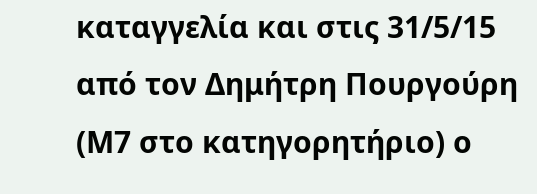καταγγελία και στις 31/5/15 από τον Δημήτρη Πουργούρη (Μ7 στο κατηγορητήριο) ο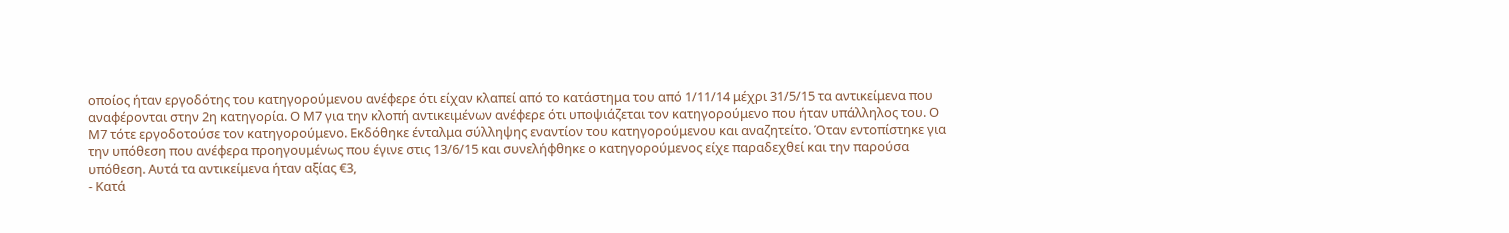οποίος ήταν εργοδότης του κατηγορούμενου ανέφερε ότι είχαν κλαπεί από το κατάστημα του από 1/11/14 μέχρι 31/5/15 τα αντικείμενα που αναφέρονται στην 2η κατηγορία. Ο Μ7 για την κλοπή αντικειμένων ανέφερε ότι υποψιάζεται τον κατηγορούμενο που ήταν υπάλληλος του. Ο Μ7 τότε εργοδοτούσε τον κατηγορούμενο. Εκδόθηκε ένταλμα σύλληψης εναντίον του κατηγορούμενου και αναζητείτο. Όταν εντοπίστηκε για την υπόθεση που ανέφερα προηγουμένως που έγινε στις 13/6/15 και συνελήφθηκε ο κατηγορούμενος είχε παραδεχθεί και την παρούσα υπόθεση. Αυτά τα αντικείμενα ήταν αξίας €3,
- Κατά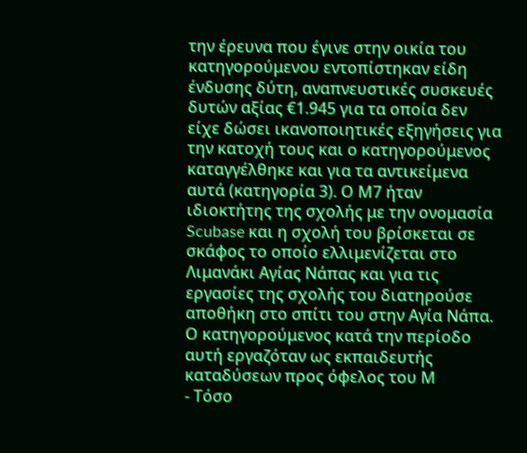την έρευνα που έγινε στην οικία του κατηγορούμενου εντοπίστηκαν είδη ένδυσης δύτη, αναπνευστικές συσκευές δυτών αξίας €1.945 για τα οποία δεν είχε δώσει ικανοποιητικές εξηγήσεις για την κατοχή τους και ο κατηγορούμενος καταγγέλθηκε και για τα αντικείμενα αυτά (κατηγορία 3). Ο Μ7 ήταν ιδιοκτήτης της σχολής με την ονομασία Scubase και η σχολή του βρίσκεται σε σκάφος το οποίο ελλιμενίζεται στο Λιμανάκι Αγίας Νάπας και για τις εργασίες της σχολής του διατηρούσε αποθήκη στο σπίτι του στην Αγία Νάπα. Ο κατηγορούμενος κατά την περίοδο αυτή εργαζόταν ως εκπαιδευτής καταδύσεων προς όφελος του Μ
- Τόσο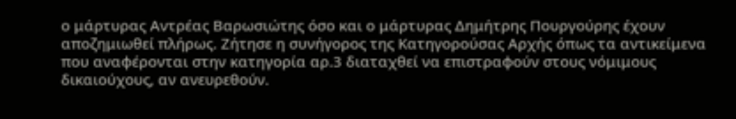ο μάρτυρας Αντρέας Βαρωσιώτης όσο και ο μάρτυρας Δημήτρης Πουργούρης έχουν αποζημιωθεί πλήρως. Ζήτησε η συνήγορος της Κατηγορούσας Αρχής όπως τα αντικείμενα που αναφέρονται στην κατηγορία αρ.3 διαταχθεί να επιστραφούν στους νόμιμους δικαιούχους, αν ανευρεθούν.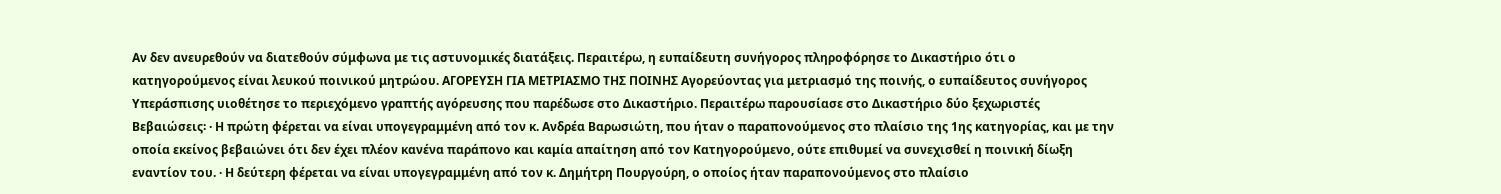Αν δεν ανευρεθούν να διατεθούν σύμφωνα με τις αστυνομικές διατάξεις. Περαιτέρω, η ευπαίδευτη συνήγορος πληροφόρησε το Δικαστήριο ότι ο κατηγορούμενος είναι λευκού ποινικού μητρώου. ΑΓΟΡΕΥΣΗ ΓΙΑ ΜΕΤΡΙΑΣΜΟ ΤΗΣ ΠΟΙΝΗΣ Αγορεύοντας για μετριασμό της ποινής, ο ευπαίδευτος συνήγορος Υπεράσπισης υιοθέτησε το περιεχόμενο γραπτής αγόρευσης που παρέδωσε στο Δικαστήριο. Περαιτέρω παρουσίασε στο Δικαστήριο δύο ξεχωριστές Βεβαιώσεις꞉ · Η πρώτη φέρεται να είναι υπογεγραμμένη από τον κ. Ανδρέα Βαρωσιώτη, που ήταν ο παραπονούμενος στο πλαίσιο της 1ης κατηγορίας, και με την οποία εκείνος βεβαιώνει ότι δεν έχει πλέον κανένα παράπονο και καμία απαίτηση από τον Κατηγορούμενο, ούτε επιθυμεί να συνεχισθεί η ποινική δίωξη εναντίον του. · Η δεύτερη φέρεται να είναι υπογεγραμμένη από τον κ. Δημήτρη Πουργούρη, ο οποίος ήταν παραπονούμενος στο πλαίσιο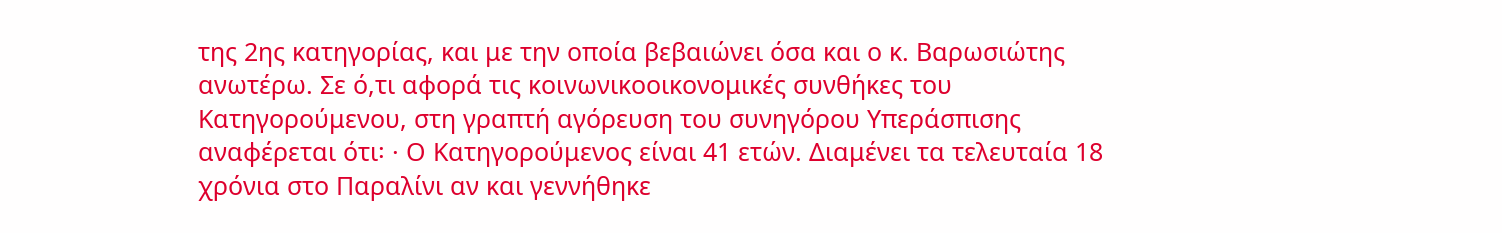της 2ης κατηγορίας, και με την οποία βεβαιώνει όσα και ο κ. Βαρωσιώτης ανωτέρω. Σε ό,τι αφορά τις κοινωνικοοικονομικές συνθήκες του Κατηγορούμενου, στη γραπτή αγόρευση του συνηγόρου Υπεράσπισης αναφέρεται ότι꞉ · Ο Κατηγορούμενος είναι 41 ετών. Διαμένει τα τελευταία 18 χρόνια στο Παραλίνι αν και γεννήθηκε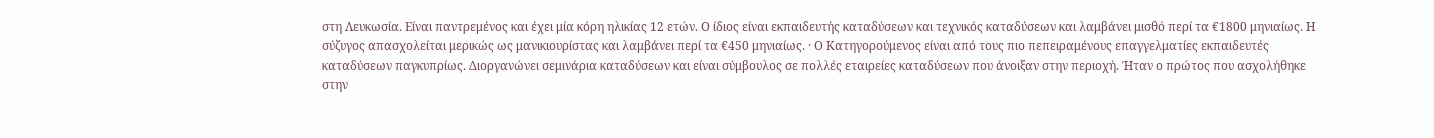στη Λευκωσία. Είναι παντρεμένος και έχει μία κόρη ηλικίας 12 ετών. Ο ίδιος είναι εκπαιδευτής καταδύσεων και τεχνικός καταδύσεων και λαμβάνει μισθό περί τα €1800 μηνιαίως. Η σύζυγος απασχολείται μερικώς ως μανικιουρίστας και λαμβάνει περί τα €450 μηνιαίως. · Ο Κατηγορούμενος είναι από τους πιο πεπειραμένους επαγγελματίες εκπαιδευτές καταδύσεων παγκυπρίως. Διοργανώνει σεμινάρια καταδύσεων και είναι σύμβουλος σε πολλές εταιρείες καταδύσεων που άνοιξαν στην περιοχή. Ήταν ο πρώτος που ασχολήθηκε στην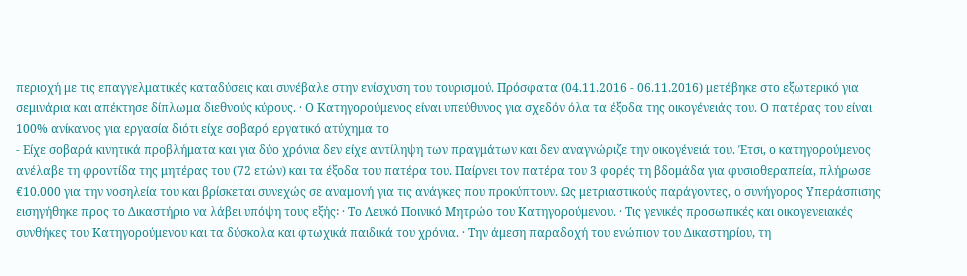περιοχή με τις επαγγελματικές καταδύσεις και συνέβαλε στην ενίσχυση του τουρισμού. Πρόσφατα (04.11.2016 - 06.11.2016) μετέβηκε στο εξωτερικό για σεμινάρια και απέκτησε δίπλωμα διεθνούς κύρους. · Ο Κατηγορούμενος είναι υπεύθυνος για σχεδόν όλα τα έξοδα της οικογένειάς του. Ο πατέρας του είναι 100% ανίκανος για εργασία διότι είχε σοβαρό εργατικό ατύχημα το
- Είχε σοβαρά κινητικά προβλήματα και για δύο χρόνια δεν είχε αντίληψη των πραγμάτων και δεν αναγνώριζε την οικογένειά του. Έτσι, ο κατηγορούμενος ανέλαβε τη φροντίδα της μητέρας του (72 ετών) και τα έξοδα του πατέρα του. Παίρνει τον πατέρα του 3 φορές τη βδομάδα για φυσιοθεραπεία, πλήρωσε €10.000 για την νοσηλεία του και βρίσκεται συνεχώς σε αναμονή για τις ανάγκες που προκύπτουν. Ως μετριαστικούς παράγοντες, ο συνήγορος Υπεράσπισης εισηγήθηκε προς το Δικαστήριο να λάβει υπόψη τους εξής꞉ · Το Λευκό Ποινικό Μητρώο του Κατηγορούμενου. · Τις γενικές προσωπικές και οικογενειακές συνθήκες του Κατηγορούμενου και τα δύσκολα και φτωχικά παιδικά του χρόνια. · Την άμεση παραδοχή του ενώπιον του Δικαστηρίου, τη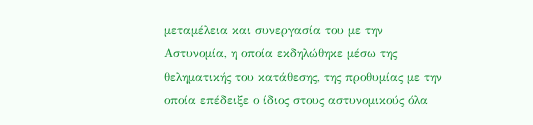μεταμέλεια και συνεργασία του με την Αστυνομία, η οποία εκδηλώθηκε μέσω της θεληματικής του κατάθεσης, της προθυμίας με την οποία επέδειξε ο ίδιος στους αστυνομικούς όλα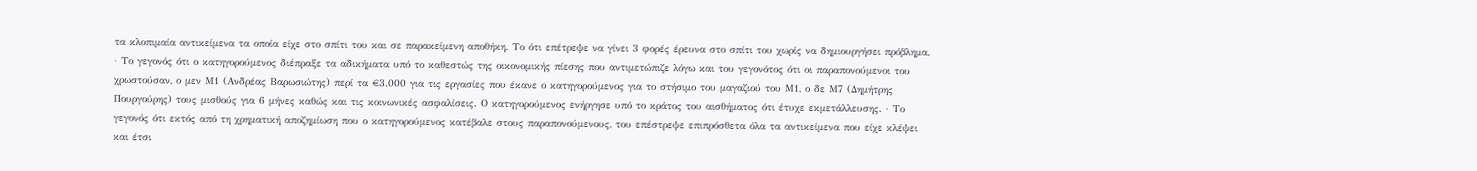τα κλοπιμαία αντικείμενα τα οποία είχε στο σπίτι του και σε παρακείμενη αποθήκη. Το ότι επέτρεψε να γίνει 3 φορές έρευνα στο σπίτι του χωρίς να δημιουργήσει πρόβλημα. · Το γεγονός ότι ο κατηγορούμενος διέπραξε τα αδικήματα υπό το καθεστώς της οικονομικής πίεσης που αντιμετώπιζε λόγω και του γεγονότος ότι οι παραπονούμενοι του χρωστούσαν, ο μεν Μ1 (Ανδρέας Βαρωσιώτης) περί τα €3.000 για τις εργασίες που έκανε ο κατηγορούμενος για το στήσιμο του μαγαζιού του Μ1, ο δε Μ7 (Δημήτρης Πουργούρης) τους μισθούς για 6 μήνες καθώς και τις κοινωνικές ασφαλίσεις. Ο κατηγορούμενος ενήργησε υπό το κράτος του αισθήματος ότι έτυχε εκμετάλλευσης. · Το γεγονός ότι εκτός από τη χρηματική αποζημίωση που ο κατηγορούμενος κατέβαλε στους παραπονούμενους, του επέστρεψε επιπρόσθετα όλα τα αντικείμενα που είχε κλέψει και έτσι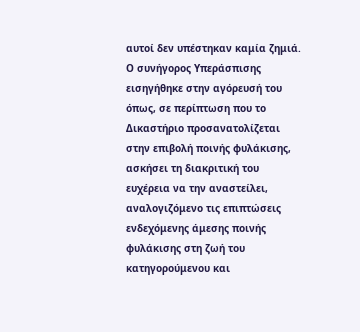αυτοί δεν υπέστηκαν καμία ζημιά. Ο συνήγορος Υπεράσπισης εισηγήθηκε στην αγόρευσή του όπως, σε περίπτωση που το Δικαστήριο προσανατολίζεται στην επιβολή ποινής φυλάκισης, ασκήσει τη διακριτική του ευχέρεια να την αναστείλει, αναλογιζόμενο τις επιπτώσεις ενδεχόμενης άμεσης ποινής φυλάκισης στη ζωή του κατηγορούμενου και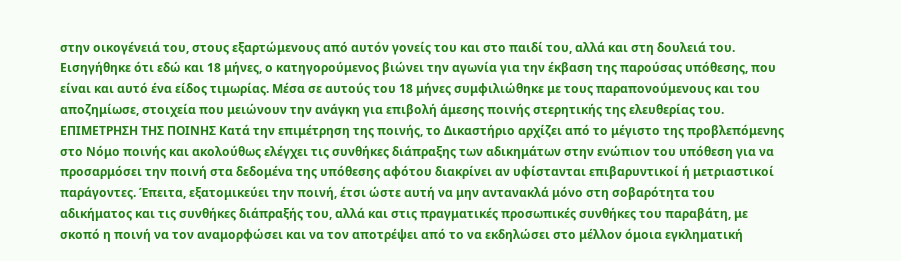στην οικογένειά του, στους εξαρτώμενους από αυτόν γονείς του και στο παιδί του, αλλά και στη δουλειά του. Εισηγήθηκε ότι εδώ και 18 μήνες, ο κατηγορούμενος βιώνει την αγωνία για την έκβαση της παρούσας υπόθεσης, που είναι και αυτό ένα είδος τιμωρίας. Μέσα σε αυτούς του 18 μήνες συμφιλιώθηκε με τους παραπονούμενους και του αποζημίωσε, στοιχεία που μειώνουν την ανάγκη για επιβολή άμεσης ποινής στερητικής της ελευθερίας του. ΕΠΙΜΕΤΡΗΣΗ ΤΗΣ ΠΟΙΝΗΣ Κατά την επιμέτρηση της ποινής, το Δικαστήριο αρχίζει από το μέγιστο της προβλεπόμενης στο Νόμο ποινής και ακολούθως ελέγχει τις συνθήκες διάπραξης των αδικημάτων στην ενώπιον του υπόθεση για να προσαρμόσει την ποινή στα δεδομένα της υπόθεσης αφότου διακρίνει αν υφίστανται επιβαρυντικοί ή μετριαστικοί παράγοντες. Έπειτα, εξατομικεύει την ποινή, έτσι ώστε αυτή να μην αντανακλά μόνο στη σοβαρότητα του αδικήματος και τις συνθήκες διάπραξής του, αλλά και στις πραγματικές προσωπικές συνθήκες του παραβάτη, με σκοπό η ποινή να τον αναμορφώσει και να τον αποτρέψει από το να εκδηλώσει στο μέλλον όμοια εγκληματική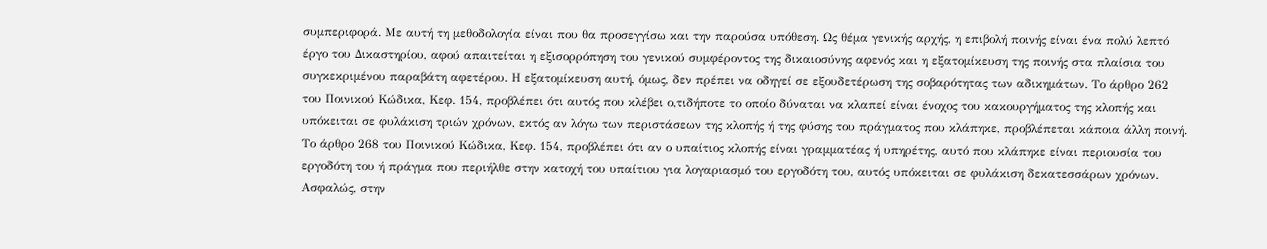συμπεριφορά. Με αυτή τη μεθοδολογία είναι που θα προσεγγίσω και την παρούσα υπόθεση. Ως θέμα γενικής αρχής, η επιβολή ποινής είναι ένα πολύ λεπτό έργο του Δικαστηρίου, αφού απαιτείται η εξισορρόπηση του γενικού συμφέροντος της δικαιοσύνης αφενός και η εξατομίκευση της ποινής στα πλαίσια του συγκεκριμένου παραβάτη αφετέρου. Η εξατομίκευση αυτή, όμως, δεν πρέπει να οδηγεί σε εξουδετέρωση της σοβαρότητας των αδικημάτων. Το άρθρο 262 του Ποινικού Κώδικα, Κεφ. 154, προβλέπει ότι αυτός που κλέβει ο,τιδήποτε το οποίο δύναται να κλαπεί είναι ένοχος του κακουργήματος της κλοπής και υπόκειται σε φυλάκιση τριών χρόνων, εκτός αν λόγω των περιστάσεων της κλοπής ή της φύσης του πράγματος που κλάπηκε, προβλέπεται κάποια άλλη ποινή. Το άρθρο 268 του Ποινικού Κώδικα, Κεφ. 154, προβλέπει ότι αν ο υπαίτιος κλοπής είναι γραμματέας ή υπηρέτης, αυτό που κλάπηκε είναι περιουσία του εργοδότη του ή πράγμα που περιήλθε στην κατοχή του υπαίτιου για λογαριασμό του εργοδότη του, αυτός υπόκειται σε φυλάκιση δεκατεσσάρων χρόνων. Ασφαλώς, στην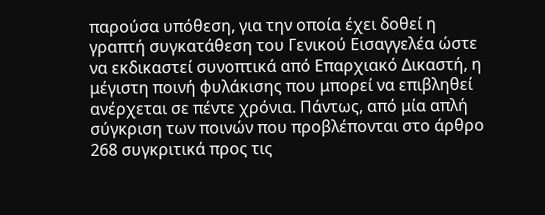παρούσα υπόθεση, για την οποία έχει δοθεί η γραπτή συγκατάθεση του Γενικού Εισαγγελέα ώστε να εκδικαστεί συνοπτικά από Επαρχιακό Δικαστή, η μέγιστη ποινή φυλάκισης που μπορεί να επιβληθεί ανέρχεται σε πέντε χρόνια. Πάντως, από μία απλή σύγκριση των ποινών που προβλέπονται στο άρθρο 268 συγκριτικά προς τις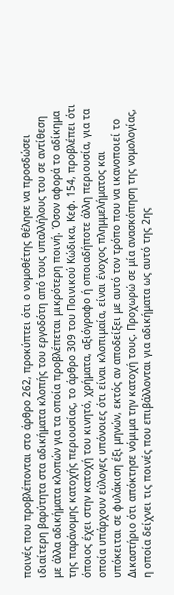ποινές που προβλέπονται στο άρθρο 262, προκύπτει ότι ο νομοθέτης θέλησε να προσδώσει ιδιαίτερη βαρύτητα στα αδικήματα κλοπής του εργοδότη από τους υπαλλήλους του σε αντίθεση με άλλα αδικήματα κλοπών για τα οποία προβλέπεται μικρότερη ποινή. Όσον αφορά το αδίκημα της παράνομης κατοχής περιουσίας, το άρθρο 309 του Ποινικού Κώδικα, Κεφ. 154, προβλέπει ότι όποιος έχει στην κατοχή του κινητό, χρήματα, αξιόγραφο ή οποιαδήποτε άλλη περιουσία, για τα οποία υπάρχουν εύλογες υπόνοιες ότι είναι κλοπιμαία, είναι ένοχος πλημμελήματος και υπόκειται σε φυλάκιση έξι μηνών, εκτός αν αποδείξει με αυτό τον τρόπο που να ικανοποιεί το Δικαστήριο ότι απόκτησε νόμιμα την κατοχή τους. Προχωρώ σε μία ανασκόπηση της νομολογίας, η οποία δείχνει τις ποινές που επιβάλλονται για αδικήματα ως αυτό της 2ης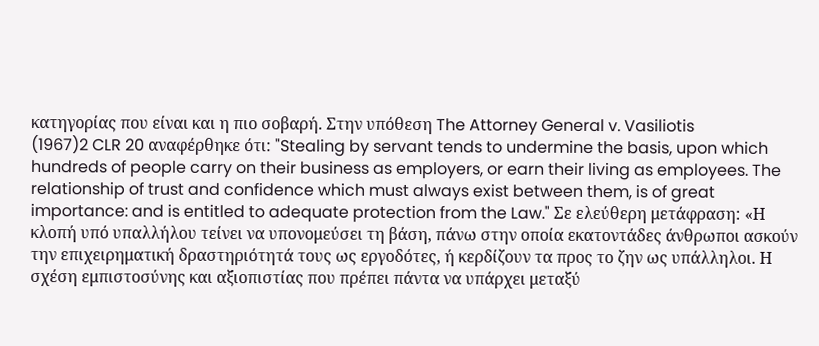κατηγορίας που είναι και η πιο σοβαρή. Στην υπόθεση The Attorney General v. Vasiliotis
(1967)2 CLR 20 αναφέρθηκε ότι: "Stealing by servant tends to undermine the basis, upon which hundreds of people carry on their business as employers, or earn their living as employees. The relationship of trust and confidence which must always exist between them, is of great importance: and is entitled to adequate protection from the Law." Σε ελεύθερη μετάφραση: «Η κλοπή υπό υπαλλήλου τείνει να υπονομεύσει τη βάση, πάνω στην οποία εκατοντάδες άνθρωποι ασκούν την επιχειρηματική δραστηριότητά τους ως εργοδότες, ή κερδίζουν τα προς το ζην ως υπάλληλοι. Η σχέση εμπιστοσύνης και αξιοπιστίας που πρέπει πάντα να υπάρχει μεταξύ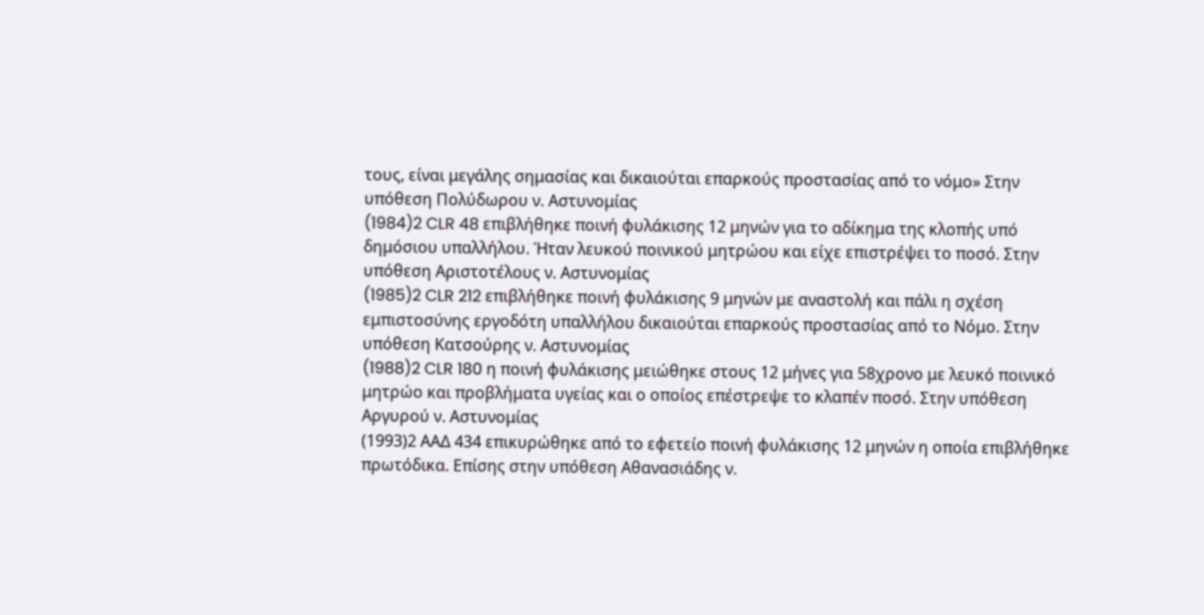τους, είναι μεγάλης σημασίας και δικαιούται επαρκούς προστασίας από το νόμο» Στην υπόθεση Πολύδωρου ν. Αστυνομίας
(1984)2 CLR 48 επιβλήθηκε ποινή φυλάκισης 12 μηνών για το αδίκημα της κλοπής υπό δημόσιου υπαλλήλου. Ήταν λευκού ποινικού μητρώου και είχε επιστρέψει το ποσό. Στην υπόθεση Αριστοτέλους ν. Αστυνομίας
(1985)2 CLR 212 επιβλήθηκε ποινή φυλάκισης 9 μηνών με αναστολή και πάλι η σχέση εμπιστοσύνης εργοδότη υπαλλήλου δικαιούται επαρκούς προστασίας από το Νόμο. Στην υπόθεση Κατσούρης ν. Αστυνομίας
(1988)2 CLR 180 η ποινή φυλάκισης μειώθηκε στους 12 μήνες για 58χρονο με λευκό ποινικό μητρώο και προβλήματα υγείας και ο οποίος επέστρεψε το κλαπέν ποσό. Στην υπόθεση Αργυρού ν. Αστυνομίας
(1993)2 ΑΑΔ 434 επικυρώθηκε από το εφετείο ποινή φυλάκισης 12 μηνών η οποία επιβλήθηκε πρωτόδικα. Επίσης στην υπόθεση Αθανασιάδης ν.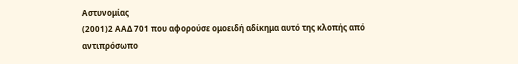Αστυνομίας
(2001)2 ΑΑΔ 701 που αφορούσε ομοειδή αδίκημα αυτό της κλοπής από αντιπρόσωπο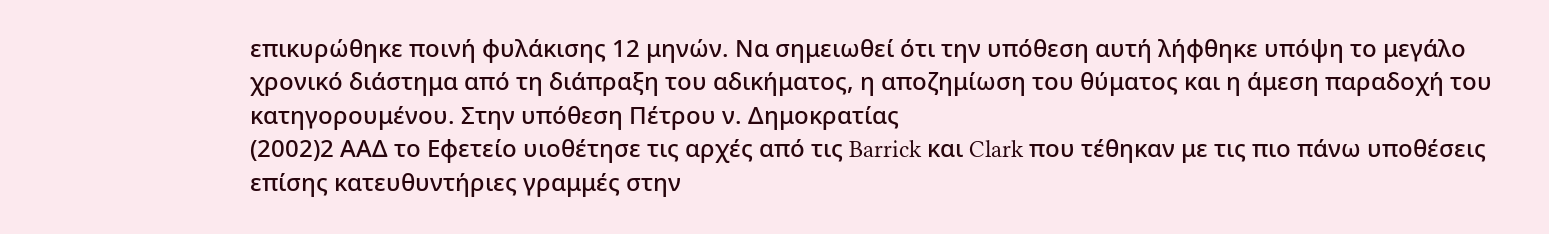επικυρώθηκε ποινή φυλάκισης 12 μηνών. Να σημειωθεί ότι την υπόθεση αυτή λήφθηκε υπόψη το μεγάλο χρονικό διάστημα από τη διάπραξη του αδικήματος, η αποζημίωση του θύματος και η άμεση παραδοχή του κατηγορουμένου. Στην υπόθεση Πέτρου ν. Δημοκρατίας
(2002)2 ΑΑΔ το Εφετείο υιοθέτησε τις αρχές από τις Barrick και Clark που τέθηκαν με τις πιο πάνω υποθέσεις επίσης κατευθυντήριες γραμμές στην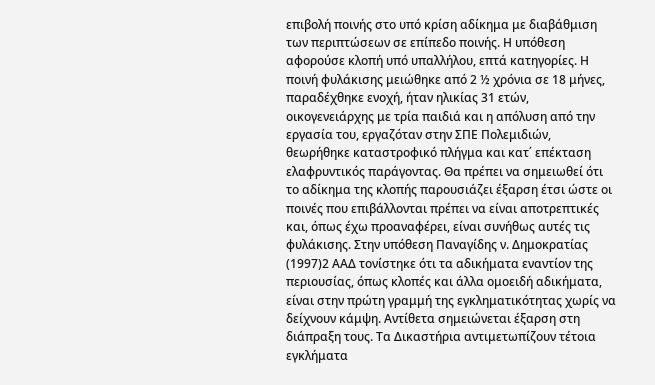επιβολή ποινής στο υπό κρίση αδίκημα με διαβάθμιση των περιπτώσεων σε επίπεδο ποινής. Η υπόθεση αφορούσε κλοπή υπό υπαλλήλου, επτά κατηγορίες. Η ποινή φυλάκισης μειώθηκε από 2 ½ χρόνια σε 18 μήνες, παραδέχθηκε ενοχή, ήταν ηλικίας 31 ετών, οικογενειάρχης με τρία παιδιά και η απόλυση από την εργασία του, εργαζόταν στην ΣΠΕ Πολεμιδιών, θεωρήθηκε καταστροφικό πλήγμα και κατ΄ επέκταση ελαφρυντικός παράγοντας. Θα πρέπει να σημειωθεί ότι το αδίκημα της κλοπής παρουσιάζει έξαρση έτσι ώστε οι ποινές που επιβάλλονται πρέπει να είναι αποτρεπτικές και, όπως έχω προαναφέρει, είναι συνήθως αυτές τις φυλάκισης. Στην υπόθεση Παναγίδης ν. Δημοκρατίας
(1997)2 ΑΑΔ τονίστηκε ότι τα αδικήματα εναντίον της περιουσίας, όπως κλοπές και άλλα ομοειδή αδικήματα, είναι στην πρώτη γραμμή της εγκληματικότητας χωρίς να δείχνουν κάμψη. Αντίθετα σημειώνεται έξαρση στη διάπραξη τους. Τα Δικαστήρια αντιμετωπίζουν τέτοια εγκλήματα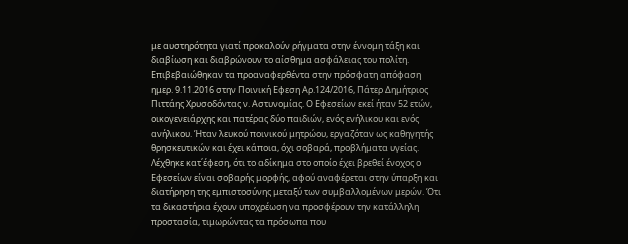με αυστηρότητα γιατί προκαλούν ρήγματα στην έννομη τάξη και διαβίωση και διαβρώνουν το αίσθημα ασφάλειας του πολίτη. Επιβεβαιώθηκαν τα προαναφερθέντα στην πρόσφατη απόφαση ημερ. 9.11.2016 στην Ποινική Εφεση Αρ.124/2016, Πάτερ Δημήτριος Πιττάης Χρυσοδόντας ν. Αστυνομίας. Ο Εφεσείων εκεί ήταν 52 ετών, οικογενειάρχης και πατέρας δύο παιδιών, ενός ενήλικου και ενός ανήλικου. Ήταν λευκού ποινικού μητρώου, εργαζόταν ως καθηγητής θρησκευτικών και έχει κάποια, όχι σοβαρά, προβλήματα υγείας. Λέχθηκε κατ΄έφεση, ότι το αδίκημα στο οποίο έχει βρεθεί ένοχος ο Εφεσείων είναι σοβαρής μορφής, αφού αναφέρεται στην ύπαρξη και διατήρηση της εμπιστοσύνης μεταξύ των συμβαλλομένων μερών. Ότι τα δικαστήρια έχουν υποχρέωση να προσφέρουν την κατάλληλη προστασία, τιμωρώντας τα πρόσωπα που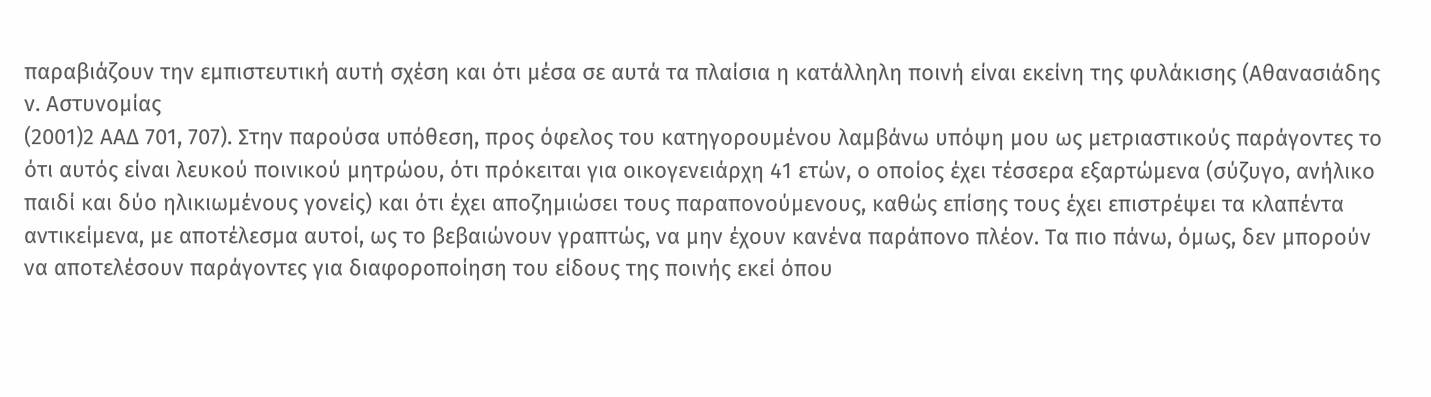παραβιάζουν την εμπιστευτική αυτή σχέση και ότι μέσα σε αυτά τα πλαίσια η κατάλληλη ποινή είναι εκείνη της φυλάκισης (Αθανασιάδης ν. Αστυνομίας
(2001)2 ΑΑΔ 701, 707). Στην παρούσα υπόθεση, προς όφελος του κατηγορουμένου λαμβάνω υπόψη μου ως μετριαστικούς παράγοντες το ότι αυτός είναι λευκού ποινικού μητρώου, ότι πρόκειται για οικογενειάρχη 41 ετών, ο οποίος έχει τέσσερα εξαρτώμενα (σύζυγο, ανήλικο παιδί και δύο ηλικιωμένους γονείς) και ότι έχει αποζημιώσει τους παραπονούμενους, καθώς επίσης τους έχει επιστρέψει τα κλαπέντα αντικείμενα, με αποτέλεσμα αυτοί, ως το βεβαιώνουν γραπτώς, να μην έχουν κανένα παράπονο πλέον. Τα πιο πάνω, όμως, δεν μπορούν να αποτελέσουν παράγοντες για διαφοροποίηση του είδους της ποινής εκεί όπου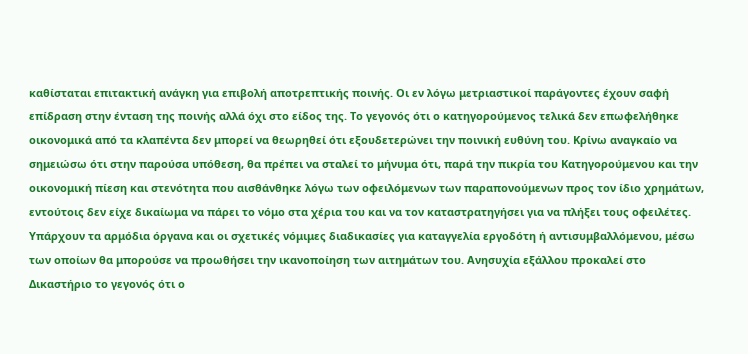καθίσταται επιτακτική ανάγκη για επιβολή αποτρεπτικής ποινής. Οι εν λόγω μετριαστικοί παράγοντες έχουν σαφή επίδραση στην ένταση της ποινής αλλά όχι στο είδος της. Το γεγονός ότι ο κατηγορούμενος τελικά δεν επωφελήθηκε οικονομικά από τα κλαπέντα δεν μπορεί να θεωρηθεί ότι εξουδετερώνει την ποινική ευθύνη του. Κρίνω αναγκαίο να σημειώσω ότι στην παρούσα υπόθεση, θα πρέπει να σταλεί το μήνυμα ότι, παρά την πικρία του Κατηγορούμενου και την οικονομική πίεση και στενότητα που αισθάνθηκε λόγω των οφειλόμενων των παραπονούμενων προς τον ίδιο χρημάτων, εντούτοις δεν είχε δικαίωμα να πάρει το νόμο στα χέρια του και να τον καταστρατηγήσει για να πλήξει τους οφειλέτες. Υπάρχουν τα αρμόδια όργανα και οι σχετικές νόμιμες διαδικασίες για καταγγελία εργοδότη ή αντισυμβαλλόμενου, μέσω των οποίων θα μπορούσε να προωθήσει την ικανοποίηση των αιτημάτων του. Ανησυχία εξάλλου προκαλεί στο Δικαστήριο το γεγονός ότι ο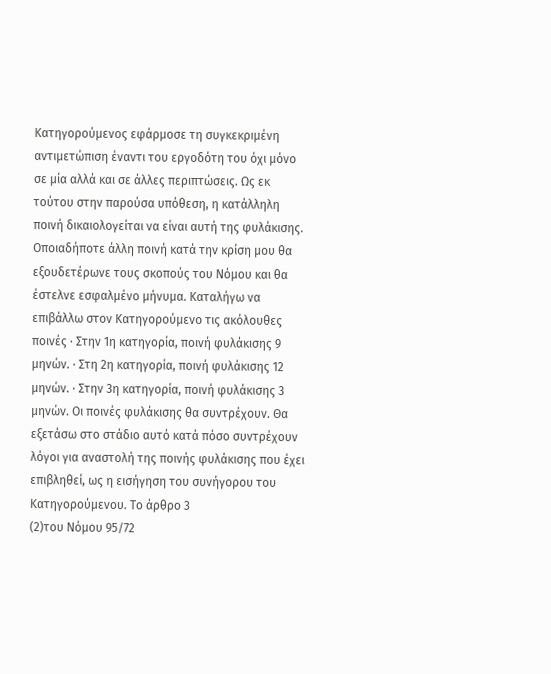Κατηγορούμενος εφάρμοσε τη συγκεκριμένη αντιμετώπιση έναντι του εργοδότη του όχι μόνο σε μία αλλά και σε άλλες περιπτώσεις. Ως εκ τούτου στην παρούσα υπόθεση, η κατάλληλη ποινή δικαιολογείται να είναι αυτή της φυλάκισης. Οποιαδήποτε άλλη ποινή κατά την κρίση μου θα εξουδετέρωνε τους σκοπούς του Νόμου και θα έστελνε εσφαλμένο μήνυμα. Καταλήγω να επιβάλλω στον Κατηγορούμενο τις ακόλουθες ποινές · Στην 1η κατηγορία, ποινή φυλάκισης 9 μηνών. · Στη 2η κατηγορία, ποινή φυλάκισης 12 μηνών. · Στην 3η κατηγορία, ποινή φυλάκισης 3 μηνών. Οι ποινές φυλάκισης θα συντρέχουν. Θα εξετάσω στο στάδιο αυτό κατά πόσο συντρέχουν λόγοι για αναστολή της ποινής φυλάκισης που έχει επιβληθεί, ως η εισήγηση του συνήγορου του Κατηγορούμενου. Το άρθρο 3
(2)του Νόμου 95/72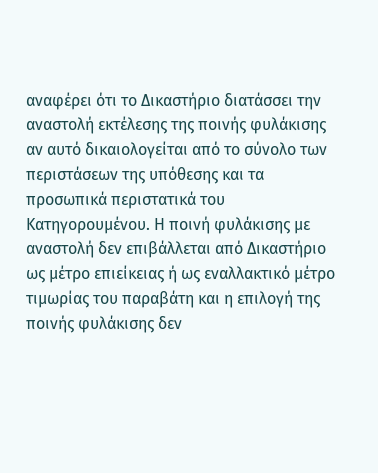αναφέρει ότι το Δικαστήριο διατάσσει την αναστολή εκτέλεσης της ποινής φυλάκισης αν αυτό δικαιολογείται από το σύνολο των περιστάσεων της υπόθεσης και τα προσωπικά περιστατικά του Κατηγορουμένου. Η ποινή φυλάκισης με αναστολή δεν επιβάλλεται από Δικαστήριο ως μέτρο επιείκειας ή ως εναλλακτικό μέτρο τιμωρίας του παραβάτη και η επιλογή της ποινής φυλάκισης δεν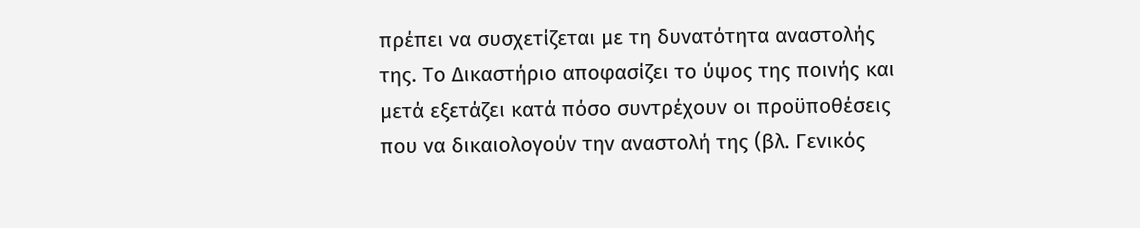πρέπει να συσχετίζεται με τη δυνατότητα αναστολής της. Το Δικαστήριο αποφασίζει το ύψος της ποινής και μετά εξετάζει κατά πόσο συντρέχουν οι προϋποθέσεις που να δικαιολογούν την αναστολή της (βλ. Γενικός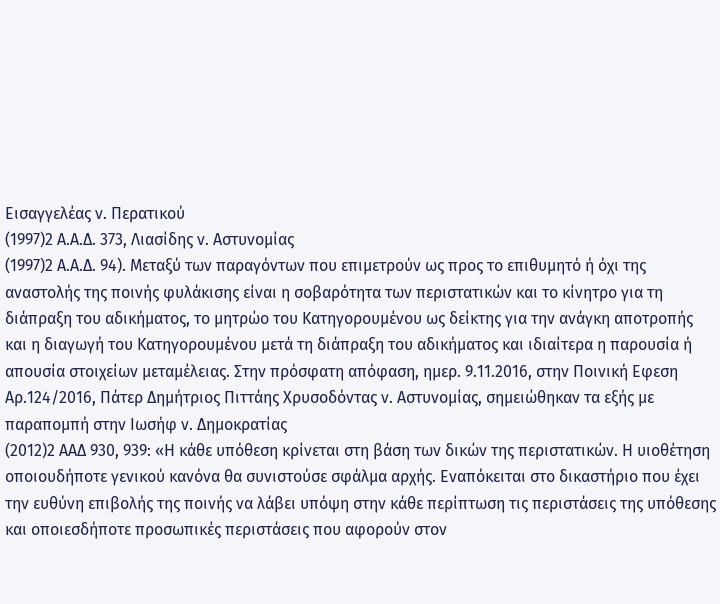Εισαγγελέας ν. Περατικού
(1997)2 Α.Α.Δ. 373, Λιασίδης ν. Αστυνομίας
(1997)2 Α.Α.Δ. 94). Μεταξύ των παραγόντων που επιμετρούν ως προς το επιθυμητό ή όχι της αναστολής της ποινής φυλάκισης είναι η σοβαρότητα των περιστατικών και το κίνητρο για τη διάπραξη του αδικήματος, το μητρώο του Κατηγορουμένου ως δείκτης για την ανάγκη αποτροπής και η διαγωγή του Κατηγορουμένου μετά τη διάπραξη του αδικήματος και ιδιαίτερα η παρουσία ή απουσία στοιχείων μεταμέλειας. Στην πρόσφατη απόφαση, ημερ. 9.11.2016, στην Ποινική Εφεση Αρ.124/2016, Πάτερ Δημήτριος Πιττάης Χρυσοδόντας ν. Αστυνομίας, σημειώθηκαν τα εξής με παραπομπή στην Ιωσήφ ν. Δημοκρατίας
(2012)2 ΑΑΔ 930, 939: «Η κάθε υπόθεση κρίνεται στη βάση των δικών της περιστατικών. Η υιοθέτηση οποιουδήποτε γενικού κανόνα θα συνιστούσε σφάλμα αρχής. Εναπόκειται στο δικαστήριο που έχει την ευθύνη επιβολής της ποινής να λάβει υπόψη στην κάθε περίπτωση τις περιστάσεις της υπόθεσης και οποιεσδήποτε προσωπικές περιστάσεις που αφορούν στον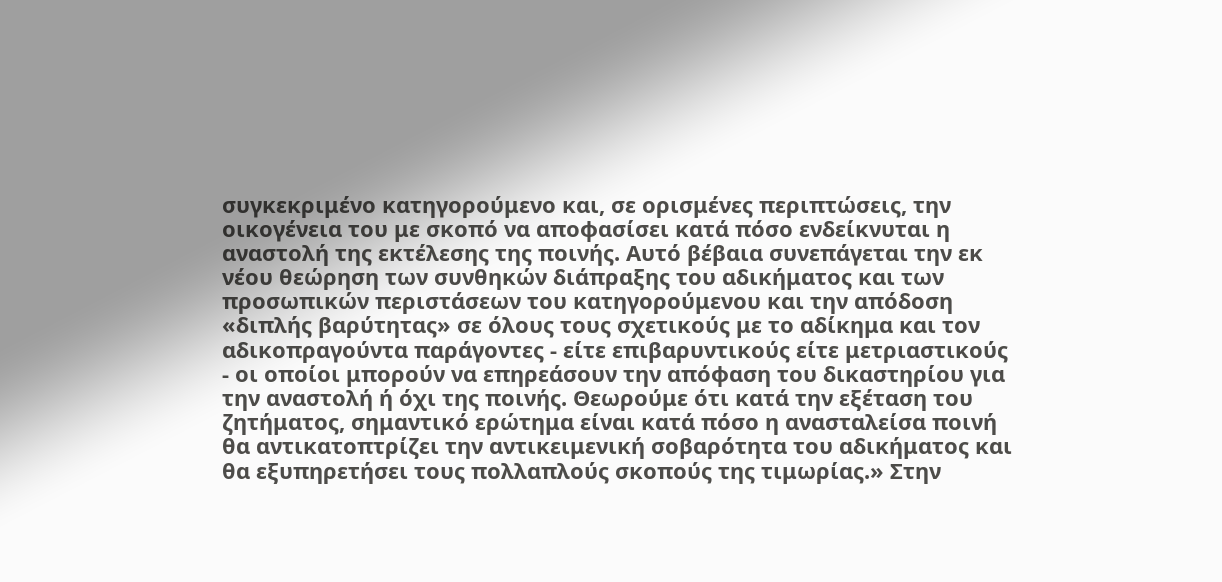συγκεκριμένο κατηγορούμενο και, σε ορισμένες περιπτώσεις, την οικογένεια του με σκοπό να αποφασίσει κατά πόσο ενδείκνυται η αναστολή της εκτέλεσης της ποινής. Αυτό βέβαια συνεπάγεται την εκ νέου θεώρηση των συνθηκών διάπραξης του αδικήματος και των προσωπικών περιστάσεων του κατηγορούμενου και την απόδοση «διπλής βαρύτητας» σε όλους τους σχετικούς με το αδίκημα και τον αδικοπραγούντα παράγοντες - είτε επιβαρυντικούς είτε μετριαστικούς - οι οποίοι μπορούν να επηρεάσουν την απόφαση του δικαστηρίου για την αναστολή ή όχι της ποινής. Θεωρούμε ότι κατά την εξέταση του ζητήματος, σημαντικό ερώτημα είναι κατά πόσο η ανασταλείσα ποινή θα αντικατοπτρίζει την αντικειμενική σοβαρότητα του αδικήματος και θα εξυπηρετήσει τους πολλαπλούς σκοπούς της τιμωρίας.» Στην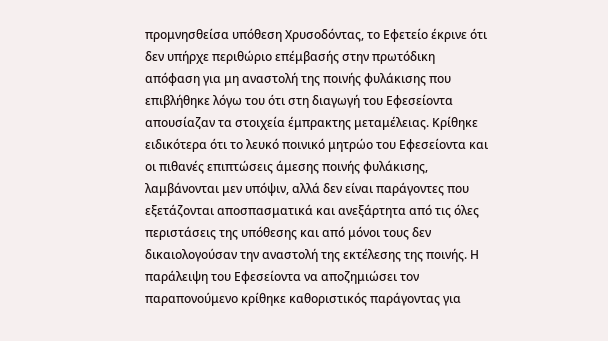προμνησθείσα υπόθεση Χρυσοδόντας, το Εφετείο έκρινε ότι δεν υπήρχε περιθώριο επέμβασής στην πρωτόδικη απόφαση για μη αναστολή της ποινής φυλάκισης που επιβλήθηκε λόγω του ότι στη διαγωγή του Εφεσείοντα απουσίαζαν τα στοιχεία έμπρακτης μεταμέλειας. Κρίθηκε ειδικότερα ότι το λευκό ποινικό μητρώο του Εφεσείοντα και οι πιθανές επιπτώσεις άμεσης ποινής φυλάκισης, λαμβάνονται μεν υπόψιν, αλλά δεν είναι παράγοντες που εξετάζονται αποσπασματικά και ανεξάρτητα από τις όλες περιστάσεις της υπόθεσης και από μόνοι τους δεν δικαιολογούσαν την αναστολή της εκτέλεσης της ποινής. Η παράλειψη του Εφεσείοντα να αποζημιώσει τον παραπονούμενο κρίθηκε καθοριστικός παράγοντας για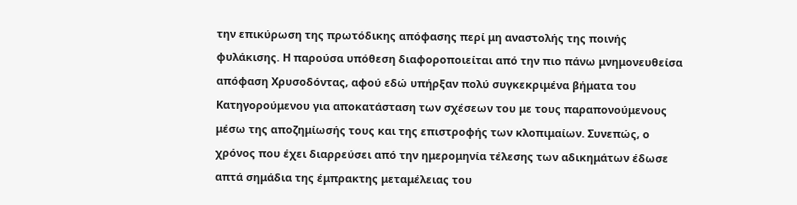την επικύρωση της πρωτόδικης απόφασης περί μη αναστολής της ποινής φυλάκισης. Η παρούσα υπόθεση διαφοροποιείται από την πιο πάνω μνημονευθείσα απόφαση Χρυσοδόντας, αφού εδώ υπήρξαν πολύ συγκεκριμένα βήματα του Κατηγορούμενου για αποκατάσταση των σχέσεων του με τους παραπονούμενους μέσω της αποζημίωσής τους και της επιστροφής των κλοπιμαίων. Συνεπώς, ο χρόνος που έχει διαρρεύσει από την ημερομηνία τέλεσης των αδικημάτων έδωσε απτά σημάδια της έμπρακτης μεταμέλειας του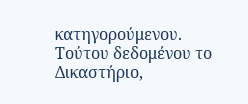κατηγορούμενου. Τούτου δεδομένου το Δικαστήριο,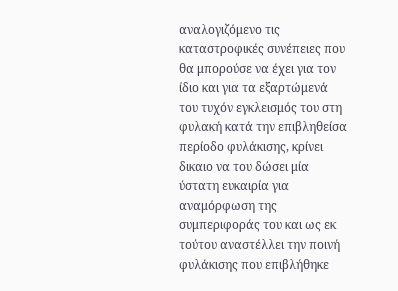αναλογιζόμενο τις καταστροφικές συνέπειες που θα μπορούσε να έχει για τον ίδιο και για τα εξαρτώμενά του τυχόν εγκλεισμός του στη φυλακή κατά την επιβληθείσα περίοδο φυλάκισης, κρίνει δικαιο να του δώσει μία ύστατη ευκαιρία για αναμόρφωση της συμπεριφοράς του και ως εκ τούτου αναστέλλει την ποινή φυλάκισης που επιβλήθηκε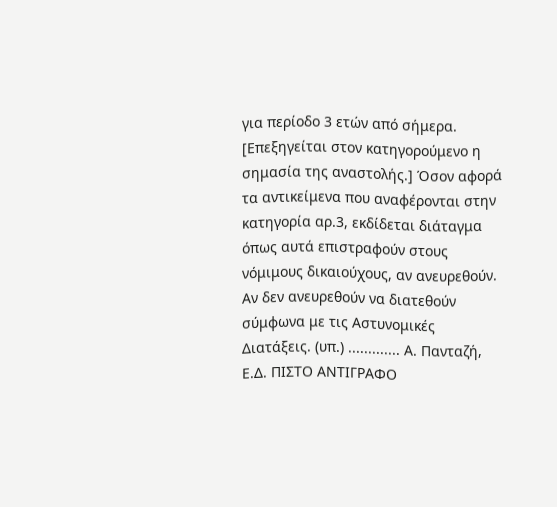για περίοδο 3 ετών από σήμερα. [Επεξηγείται στον κατηγορούμενο η σημασία της αναστολής.] Όσον αφορά τα αντικείμενα που αναφέρονται στην κατηγορία αρ.3, εκδίδεται διάταγμα όπως αυτά επιστραφούν στους νόμιμους δικαιούχους, αν ανευρεθούν. Αν δεν ανευρεθούν να διατεθούν σύμφωνα με τις Αστυνομικές Διατάξεις. (υπ.) ............. Α. Πανταζή, Ε.Δ. ΠΙΣΤΟ ΑΝΤΙΓΡΑΦΟ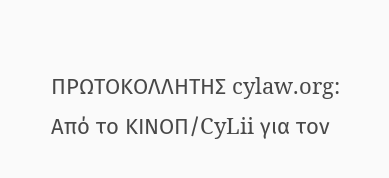ΠΡΩΤΟΚΟΛΛΗΤΗΣ cylaw.org: Από το ΚΙΝOΠ/CyLii για τον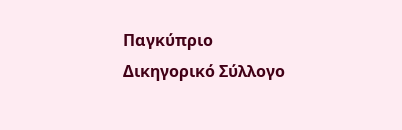Παγκύπριο Δικηγορικό Σύλλογο